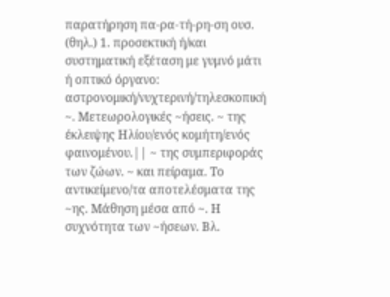παρατήρηση πα-ρα-τή-ρη-ση ουσ. (θηλ.) 1. προσεκτική ή/και συστηματική εξέταση με γυμνό μάτι ή οπτικό όργανο: αστρονομική/νυχτερινή/τηλεσκοπική ~. Μετεωρολογικές ~ήσεις. ~ της έκλειψης Ηλίου/ενός κομήτη/ενός φαινομένου.|| ~ της συμπεριφοράς των ζώων. ~ και πείραμα. Το αντικείμενο/τα αποτελέσματα της ~ης. Μάθηση μέσα από ~. Η συχνότητα των ~ήσεων. Βλ.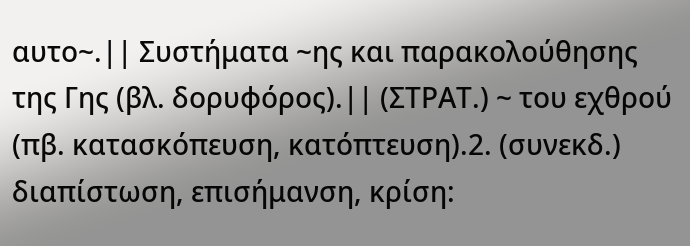αυτο~.|| Συστήματα ~ης και παρακολούθησης της Γης (βλ. δορυφόρος).|| (ΣΤΡΑΤ.) ~ του εχθρού (πβ. κατασκόπευση, κατόπτευση).2. (συνεκδ.) διαπίστωση, επισήμανση, κρίση: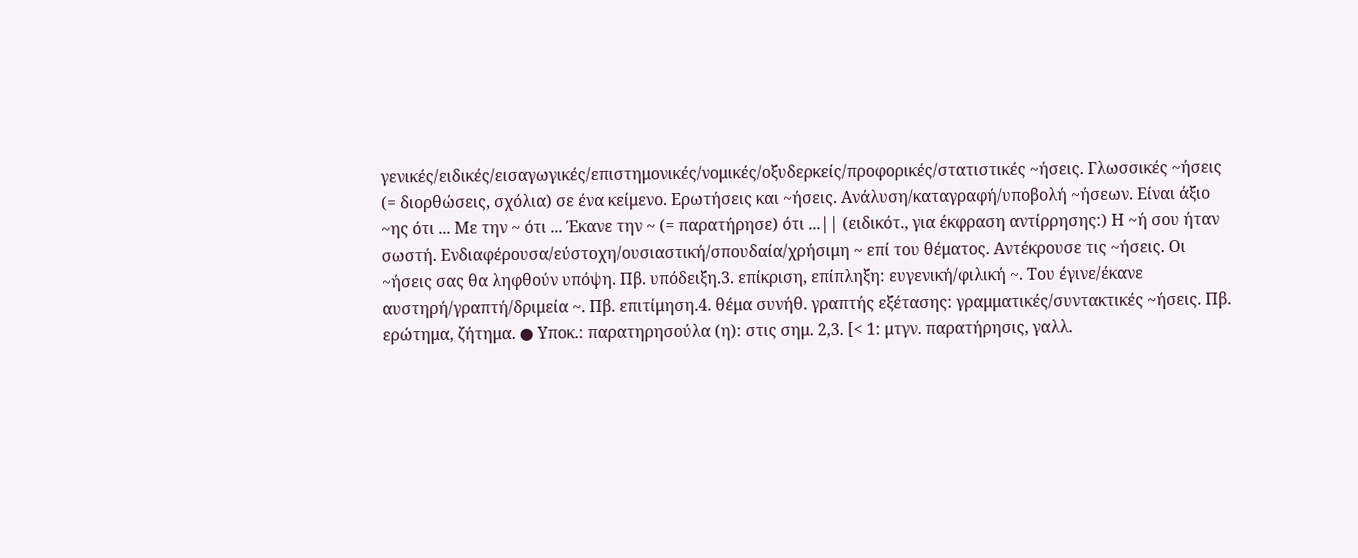γενικές/ειδικές/εισαγωγικές/επιστημονικές/νομικές/οξυδερκείς/προφορικές/στατιστικές ~ήσεις. Γλωσσικές ~ήσεις (= διορθώσεις, σχόλια) σε ένα κείμενο. Ερωτήσεις και ~ήσεις. Ανάλυση/καταγραφή/υποβολή ~ήσεων. Είναι άξιο ~ης ότι ... Με την ~ ότι ... Έκανε την ~ (= παρατήρησε) ότι ...|| (ειδικότ., για έκφραση αντίρρησης:) Η ~ή σου ήταν σωστή. Ενδιαφέρουσα/εύστοχη/ουσιαστική/σπουδαία/χρήσιμη ~ επί του θέματος. Αντέκρουσε τις ~ήσεις. Οι ~ήσεις σας θα ληφθούν υπόψη. Πβ. υπόδειξη.3. επίκριση, επίπληξη: ευγενική/φιλική ~. Του έγινε/έκανε αυστηρή/γραπτή/δριμεία ~. Πβ. επιτίμηση.4. θέμα συνήθ. γραπτής εξέτασης: γραμματικές/συντακτικές ~ήσεις. Πβ. ερώτημα, ζήτημα. ● Υποκ.: παρατηρησούλα (η): στις σημ. 2,3. [< 1: μτγν. παρατήρησις, γαλλ.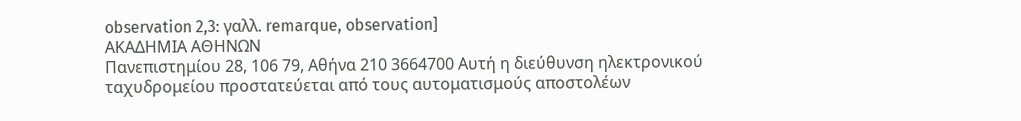observation 2,3: γαλλ. remarque, observation]
ΑΚΑΔΗΜΙΑ ΑΘΗΝΩΝ
Πανεπιστημίου 28, 106 79, Αθήνα 210 3664700 Αυτή η διεύθυνση ηλεκτρονικού ταχυδρομείου προστατεύεται από τους αυτοματισμούς αποστολέων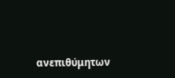ανεπιθύμητων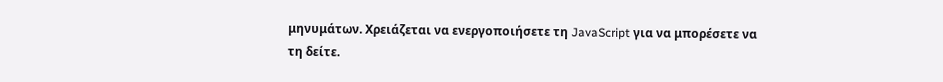μηνυμάτων. Χρειάζεται να ενεργοποιήσετε τη JavaScript για να μπορέσετε να τη δείτε.